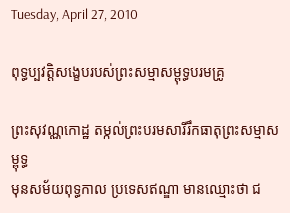Tuesday, April 27, 2010

ពុទ្ធប្បវត្ដិសង្ខេបរបស់ព្រះសម្មាសម្ពុទ្ធបរមគ្រូ

ព្រះសុវណ្ណកោដ្ឋ តម្កល់ព្រះបរមសារីរឹកធាតុព្រះសម្មាសម្ពុទ្ធ
មុនសម័យពុទ្ធកាល ប្រទេសឥណ្ឌា មានឈ្មោះថា ជ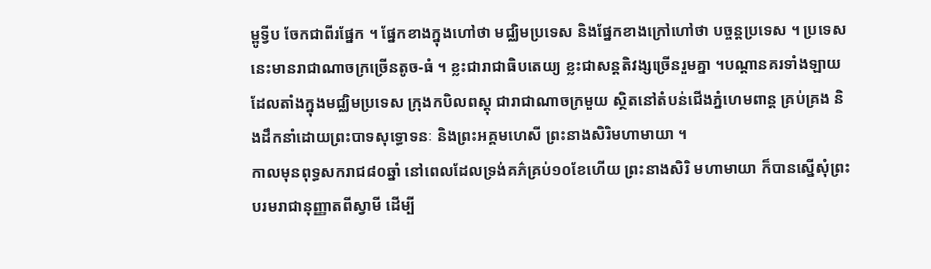ម្ពូទ្វីប ចែកជាពីរផ្នែក ។ ផ្នែកខាងក្នុងហៅថា មជ្ឈិមប្រទេស និងផ្នែកខាងក្រៅហៅថា បច្ចន្ដប្រទេស ។ ប្រទេសនេះមានរាជាណាចក្រច្រើនតូច-ធំ ។ ខ្លះជារាជាធិបតេយ្យ ខ្លះជាសន្ដតិវង្សច្រើនរួមគ្នា ។បណ្ដានគរទាំងឡាយដែលតាំងក្នុងមជ្ឈិមប្រទេស ក្រុងកបិលពស្ដុ ជារាជាណាចក្រមួយ ស្ថិតនៅតំបន់ជើងភ្នំហេមពាន្ដ គ្រប់គ្រង និងដឹកនាំដោយព្រះបាទសុទ្ធោទនៈ និងព្រះអគ្គមហេសី ព្រះនាងសិរិមហាមាយា ។
កាលមុនពុទ្ធសករាជ៨០ឆ្នាំ នៅពេលដែលទ្រង់គភ៌គ្រប់១០ខែហើយ ព្រះនាងសិរិ មហាមាយា ក៏បានស្នើសុំព្រះបរមរាជានុញ្ញាតពីស្វាមី ដើម្បី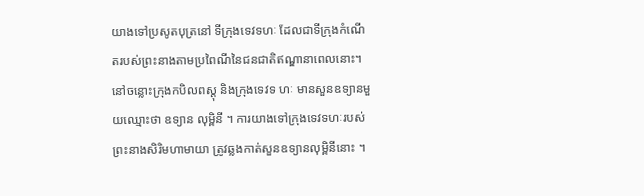យាងទៅប្រសូតបុត្រនៅ ទីក្រុងទេវទហៈ ដែលជាទីក្រុងកំណើតរបស់ព្រះនាងតាមប្រពៃណីនៃជនជាតិឥណ្ឌានាពេលនោះ។នៅចន្លោះក្រុងកបិលពស្ដុ និងក្រុងទេវទ ហៈ មានសួនឧទ្យានមួយឈ្មោះថា ឧទ្យាន លុម្ពិនី ។ ការយាងទៅក្រុងទេវទហៈរបស់ព្រះនាងសិរិមហាមាយា ត្រូវឆ្លងកាត់សួនឧទ្យានលុម្ពិនីនោះ ។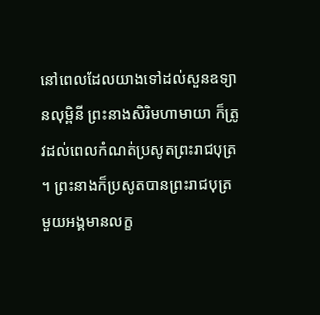នៅពេលដែលយាងទៅដល់សួនឧទ្យានលុម្ពិនី ព្រះនាងសិរិមហាមាយា ក៏ត្រូវដល់ពេលកំណត់ប្រសូតព្រះរាជបុត្រ ។ ព្រះនាងក៏ប្រសូតបានព្រះរាជបុត្រ មួយអង្គមានលក្ខ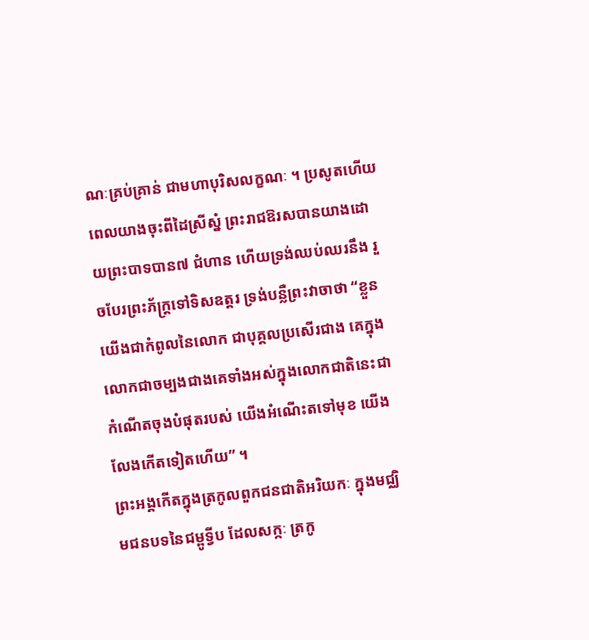ណៈគ្រប់គ្រាន់ ជាមហាបុរិសលក្ខណៈ ។ ប្រសូតហើយ ពេលយាងចុះពីដៃស្រីស្នំ ព្រះរាជឱរសបានយាងដោយព្រះបាទបាន៧ ជំហាន ហើយទ្រង់ឈប់ឈរនឹង រួចបែរព្រះភ័ក្ដ្រទៅទិសឧត្ដរ ទ្រង់បន្លឺព្រះវាចាថា “ខ្លួន យើងជាកំពូលនៃលោក ជាបុគ្គលប្រសើរជាង គេក្នុងលោកជាចម្បងជាងគេទាំងអស់ក្នុងលោកជាតិនេះជាកំណើតចុងបំផុតរបស់ យើងអំណើះតទៅមុខ យើងលែងកើតទៀតហើយ” ។
ព្រះអង្គកើតក្នុងត្រកូលពួកជនជាតិអរិយកៈ ក្នុងមជ្ឈិមជនបទនៃជម្ពូទ្វីប ដែលសក្កៈ ត្រកូ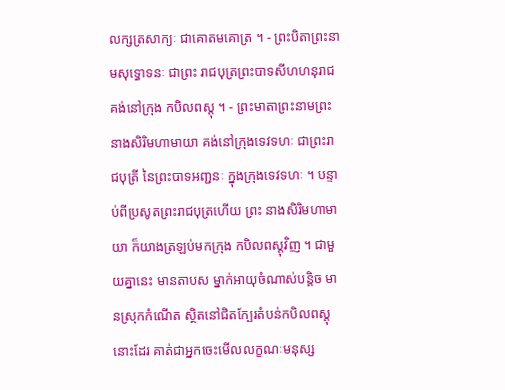លក្សត្រសាក្យៈ ជាគោតមគោត្រ ។ - ព្រះបិតាព្រះនាមសុទ្ធោទនៈ ជាព្រះ រាជបុត្រព្រះបាទសីហហនុរាជ គង់នៅក្រុង កបិលពស្ដុ ។ - ព្រះមាតាព្រះនាមព្រះនាងសិរិមហាមាយា គង់នៅក្រុងទេវទហៈ ជាព្រះរាជបុត្រី នៃព្រះបាទអញ្ជនៈ ក្នុងក្រុងទេវទហៈ ។ បន្ទាប់ពីប្រសូតព្រះរាជបុត្រហើយ ព្រះ នាងសិរិមហាមាយា ក៏យាងត្រឡប់មកក្រុង កបិលពស្ដុវិញ ។ ជាមួយគ្នានេះ មានតាបស ម្នាក់អាយុចំណាស់បន្ដិច មានស្រុកកំណើត ស្ថិតនៅជិតក្បែរតំបន់កបិលពស្ដុនោះដែរ គាត់ជាអ្នកចេះមើលលក្ខណៈមនុស្ស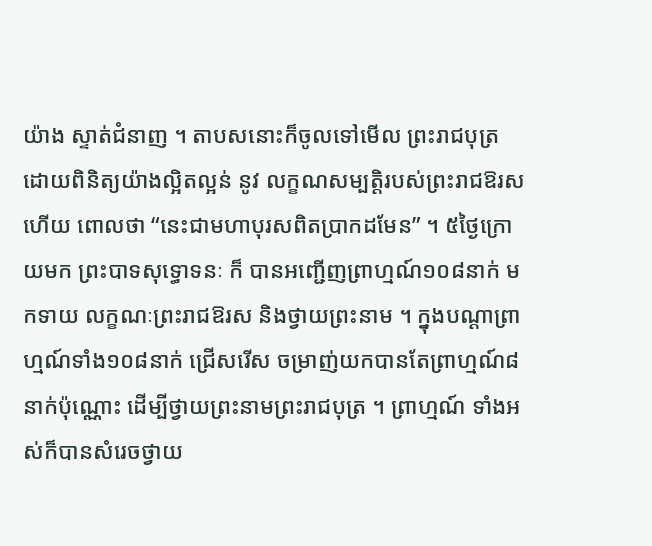យ៉ាង ស្ទាត់ជំនាញ ។ តាបសនោះក៏ចូលទៅមើល ព្រះរាជបុត្រ ដោយពិនិត្យយ៉ាងល្អិតល្អន់ នូវ លក្ខណសម្បត្ដិរបស់ព្រះរាជឱរស ហើយ ពោលថា “នេះជាមហាបុរសពិតប្រាកដមែន” ។ ៥ថ្ងៃក្រោយមក ព្រះបាទសុទ្ធោទនៈ ក៏ បានអញ្ជើញព្រាហ្មណ៍១០៨នាក់ មកទាយ លក្ខណៈព្រះរាជឱរស និងថ្វាយព្រះនាម ។ ក្នុងបណ្ដាព្រាហ្មណ៍ទាំង១០៨នាក់ ជ្រើសរើស ចម្រាញ់យកបានតែព្រាហ្មណ៍៨នាក់ប៉ុណ្ណោះ ដើម្បីថ្វាយព្រះនាមព្រះរាជបុត្រ ។ ព្រាហ្មណ៍ ទាំងអស់ក៏បានសំរេចថ្វាយ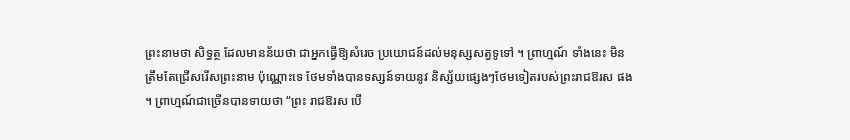ព្រះនាមថា សិទ្ធត្ថ ដែលមានន័យថា ជាអ្នកធ្វើឱ្យសំរេច ប្រយោជន៍ដល់មនុស្សសត្វទូទៅ ។ ព្រាហ្មណ៍ ទាំងនេះ មិនត្រឹមតែជ្រើសរើសព្រះនាម ប៉ុណ្ណោះទេ ថែមទាំងបានទស្សន៍ទាយនូវ និស្ស័យផ្សេងៗថែមទៀតរបស់ព្រះរាជឱរស ផង ។ ព្រាហ្មណ៍ជាច្រើនបានទាយថា “ព្រះ រាជឱរស បើ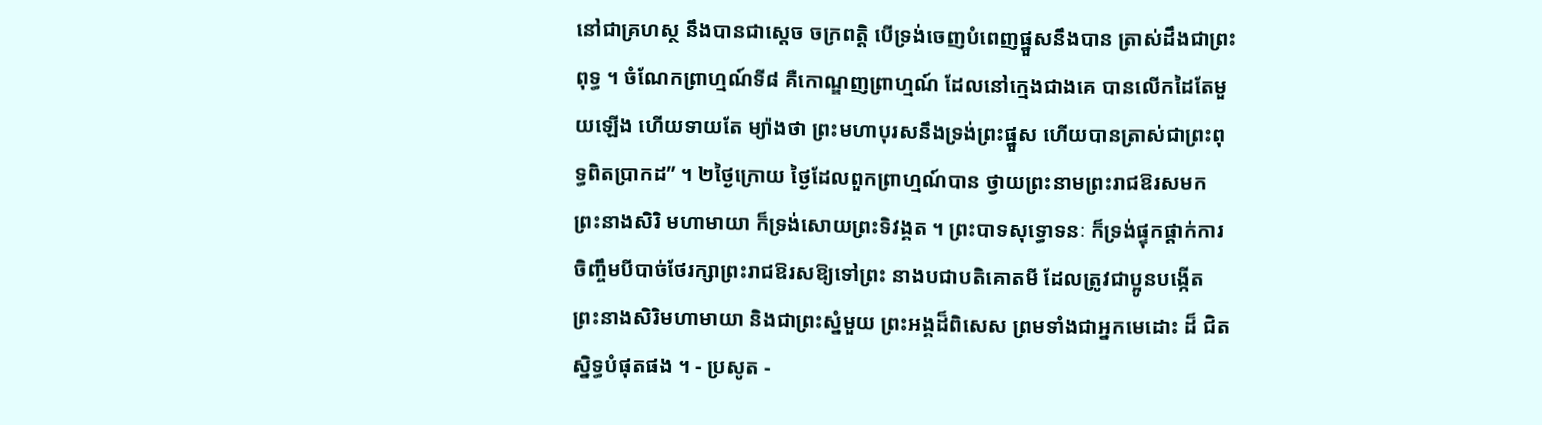នៅជាគ្រហស្ថ នឹងបានជាស្ដេច ចក្រពត្ដិ បើទ្រង់ចេញបំពេញផ្នួសនឹងបាន ត្រាស់ដឹងជាព្រះពុទ្ធ ។ ចំណែកព្រាហ្មណ៍ទី៨ គឺកោណ្ឌញព្រាហ្មណ៍ ដែលនៅក្មេងជាងគេ បានលើកដៃតែមួយឡើង ហើយទាយតែ ម្យ៉ាងថា ព្រះមហាបុរសនឹងទ្រង់ព្រះផ្នួស ហើយបានត្រាស់ជាព្រះពុទ្ធពិតប្រាកដ” ។ ២ថ្ងៃក្រោយ ថ្ងៃដែលពួកព្រាហ្មណ៍បាន ថ្វាយព្រះនាមព្រះរាជឱរសមក ព្រះនាងសិរិ មហាមាយា ក៏ទ្រង់សោយព្រះទិវង្គត ។ ព្រះបាទសុទ្ធោទនៈ ក៏ទ្រង់ផ្ទុកផ្ដាក់ការ ចិញ្ចឹមបីបាច់ថែរក្សាព្រះរាជឱរសឱ្យទៅព្រះ នាងបជាបតិគោតមី ដែលត្រូវជាប្អូនបង្កើត ព្រះនាងសិរិមហាមាយា និងជាព្រះស្នំមួយ ព្រះអង្គដ៏ពិសេស ព្រមទាំងជាអ្នកមេដោះ ដ៏ ជិតស្និទ្ធបំផុតផង ។ - ប្រសូត -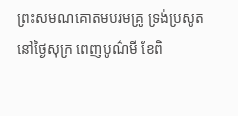ព្រះសមណគោតមបរមគ្រូ ទ្រង់ប្រសូត នៅថ្ងៃសុក្រ ពេញបូណ៌មី ខែពិ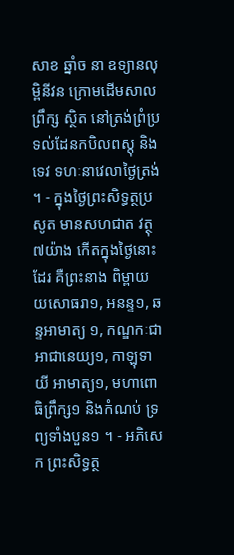សាខ ឆ្នាំច នា ឧទ្យានលុម្ពិនីវន ក្រោមដើមសាលព្រឹក្ស ស្ថិត នៅត្រង់ព្រំប្រទល់ដែនកបិលពស្ដុ និងទេវ ទហៈនាវេលាថ្ងៃត្រង់ ។ - ក្នុងថ្ងៃព្រះសិទ្ធត្ថប្រសូត មានសហជាត វត្ថុ៧យ៉ាង កើតក្នុងថ្ងៃនោះដែរ គឺព្រះនាង ពិម្ពាយយសោធរា១, អនន្ទ១, ឆន្ទអាមាត្យ ១, កណ្ឌកៈជាអាជានេយ្យ១, កាឡុទាយី អាមាត្យ១, មហាពោធិព្រឹក្ស១ និងកំណប់ ទ្រព្យទាំងបួន១ ។ - អភិសេក ព្រះសិទ្ធត្ថ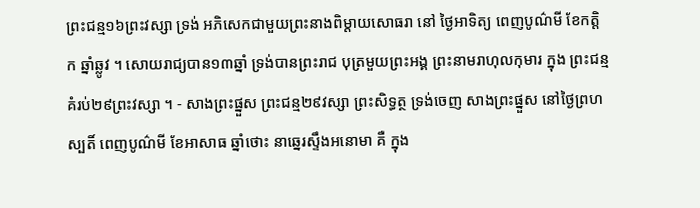ព្រះជន្ម១៦ព្រះវស្សា ទ្រង់ អភិសេកជាមួយព្រះនាងពិម្ដាយសោធរា នៅ ថ្ងៃអាទិត្យ ពេញបូណ៌មី ខែកត្ដិក ឆ្នាំឆ្លូវ ។ សោយរាជ្យបាន១៣ឆ្នាំ ទ្រង់បានព្រះរាជ បុត្រមួយព្រះអង្គ ព្រះនាមរាហុលកុមារ ក្នុង ព្រះជន្មគំរប់២៩ព្រះវស្សា ។ - សាងព្រះផ្នួស ព្រះជន្ម២៩វស្សា ព្រះសិទ្ធត្ថ ទ្រង់ចេញ សាងព្រះផ្នួស នៅថ្ងៃព្រហស្បតិ៍ ពេញបូណ៌មី ខែអាសាធ ឆ្នាំថោះ នាឆ្នេរស្ទឹងអនោមា គឺ ក្នុង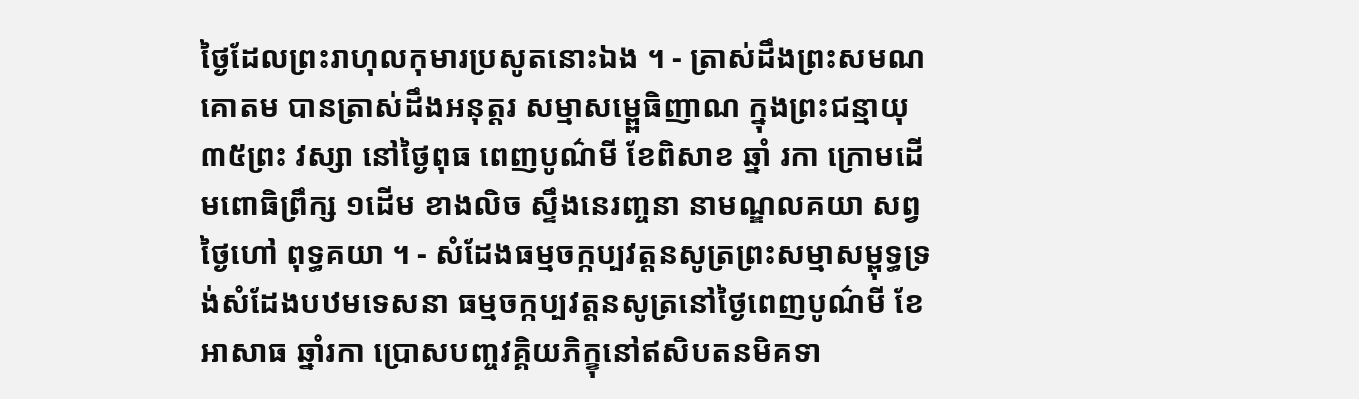ថ្ងៃដែលព្រះរាហុលកុមារប្រសូតនោះឯង ។ - ត្រាស់ដឹងព្រះសមណគោតម បានត្រាស់ដឹងអនុត្ដរ សម្មាសម្ពេ្ពធិញាណ ក្នុងព្រះជន្មាយុ៣៥ព្រះ វស្សា នៅថ្ងៃពុធ ពេញបូណ៌មី ខែពិសាខ ឆ្នាំ រកា ក្រោមដើមពោធិព្រឹក្ស ១ដើម ខាងលិច ស្ទឹងនេរញ្ចនា នាមណ្ឌលគយា សព្វថ្ងៃហៅ ពុទ្ធគយា ។ - សំដែងធម្មចក្កប្បវត្ដនសូត្រព្រះសម្មាសម្ពុទ្ធទ្រង់សំដែងបឋមទេសនា ធម្មចក្កប្បវត្ដនសូត្រនៅថ្ងៃពេញបូណ៌មី ខែ អាសាធ ឆ្នាំរកា ប្រោសបញ្ចវគ្គិយភិក្ខុនៅឥសិបតនមិគទា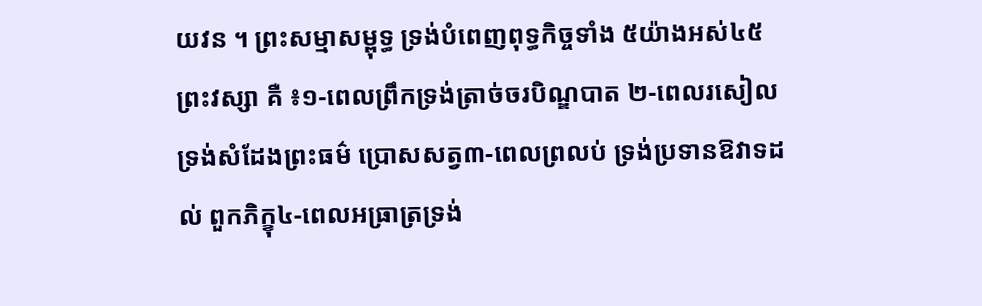យវន ។ ព្រះសម្មាសម្ពុទ្ធ ទ្រង់បំពេញពុទ្ធកិច្ចទាំង ៥យ៉ាងអស់៤៥ព្រះវស្សា គឺ ៖១-ពេលព្រឹកទ្រង់ត្រាច់ចរបិណ្ឌបាត ២-ពេលរសៀលទ្រង់សំដែងព្រះធម៌ ប្រោសសត្វ៣-ពេលព្រលប់ ទ្រង់ប្រទានឱវាទដល់ ពួកភិក្ខុ៤-ពេលអធ្រាត្រទ្រង់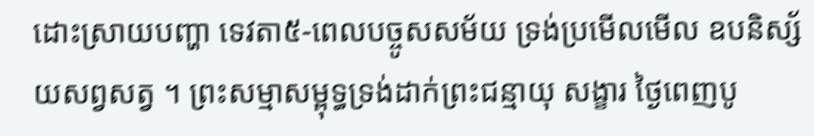ដោះស្រាយបញ្ហា ទេវតា៥-ពេលបច្ចូសសម័យ ទ្រង់ប្រមើលមើល ឧបនិស្ស័យសព្វសត្វ ។ ព្រះសម្មាសម្ពុទ្ធទ្រង់ដាក់ព្រះជន្មាយុ សង្ខារ ថ្ងៃពេញបូ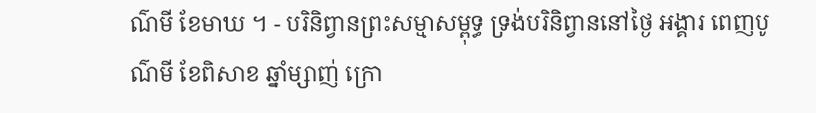ណ៌មី ខែមាឃ ។ - បរិនិព្វានព្រះសម្មាសម្ពុទ្ធ ទ្រង់បរិនិព្វាននៅថ្ងៃ អង្គារ ពេញបូណ៌មី ខែពិសាខ ឆ្នាំម្សាញ់ ក្រោ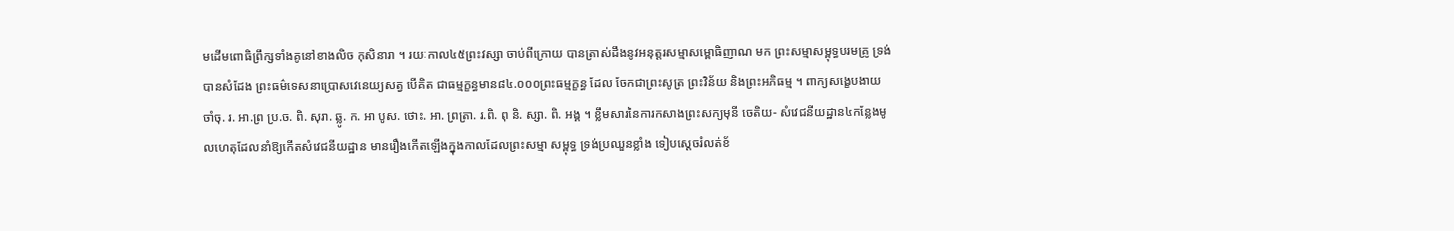មដើមពោធិព្រឹក្សទាំងគូនៅខាងលិច កុសិនារា ។ រយៈកាល៤៥ព្រះវស្សា ចាប់ពីក្រោយ បានត្រាស់ដឹងនូវអនុត្ដរសម្មាសម្ពោធិញាណ មក ព្រះសម្មាសម្ពុទ្ធបរមគ្រូ ទ្រង់បានសំដែង ព្រះធម៌ទេសនាប្រោសវេនេយ្យសត្វ បើគិត ជាធម្មក្ខន្ធមាន៨៤.០០០ព្រះធម្មក្ខន្ធ ដែល ចែកជាព្រះសូត្រ ព្រះវិន័យ និងព្រះអភិធម្ម ។ ពាក្យសង្ខេបងាយចាំចុ. រ. អា.ព្រ ប្រ.ច. ពិ. សុរា. ឆ្លូ. ក. អា បូស. ថោះ. អា. ព្រត្រា. រ.ពិ. ពុ និ. ស្សា. ពិ. អង្គ ។ ខ្លឹមសារនៃការកសាងព្រះសក្យមុនី ចេតិយ- សំវេជនីយដ្ឋាន៤កន្លែងមូលហេតុដែលនាំឱ្យកើតសំវេជនីយដ្ឋាន មានរឿងកើតឡើងក្នុងកាលដែលព្រះសម្មា សម្ពុទ្ធ ទ្រង់ប្រឈួនខ្លាំង ទៀបស្ដេចរំលត់ខ័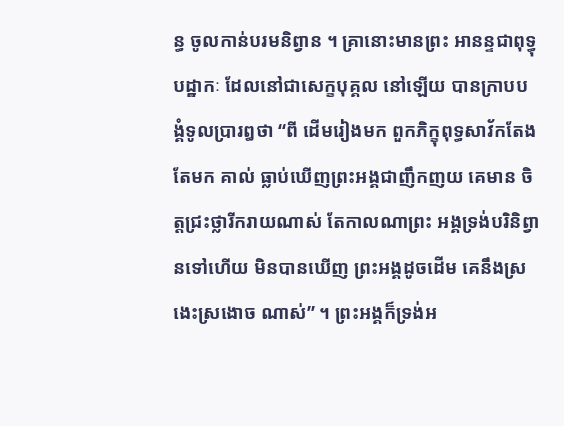ន្ធ ចូលកាន់បរមនិព្វាន ។ គ្រានោះមានព្រះ អានន្ទជាពុទ្ធុបដ្ឋាកៈ ដែលនៅជាសេក្ខបុគ្គល នៅឡើយ បានក្រាបបង្គំទូលប្រារឰថា “ពី ដើមរៀងមក ពួកភិក្ខុពុទ្ធសាវ័កតែងតែមក គាល់ ធ្លាប់ឃើញព្រះអង្គជាញឹកញយ គេមាន ចិត្ដជ្រះថ្លារីករាយណាស់ តែកាលណាព្រះ អង្គទ្រង់បរិនិព្វានទៅហើយ មិនបានឃើញ ព្រះអង្គដូចដើម គេនឹងស្រងេះស្រងោច ណាស់” ។ ព្រះអង្គក៏ទ្រង់អ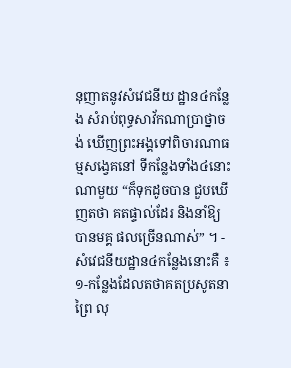នុញាតនូវសំវេជនីយ ដ្ឋាន៤កន្លែង សំរាប់ពុទ្ធសាវ័កណាប្រាថ្នាចង់ ឃើញព្រះអង្គទៅពិចារណាធម្មសង្វេគនៅ ទីកន្លែងទាំង៤នោះណាមួយ “ក៏ទុកដូចបាន ជួបឃើញតថា គតផ្ទាល់ដែរ និងនាំឱ្យបានមគ្គ ផលច្រើនណាស់” ។ - សំវេជនីយដ្ឋាន៤កន្លែងនោះគឺ ៖១-កន្លែងដែលតថាគតប្រសូតនាព្រៃ លុ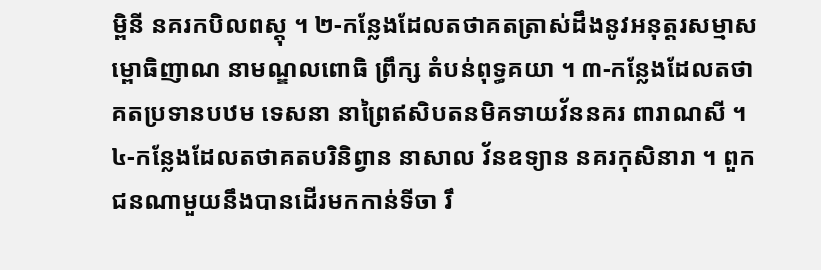ម្ពិនី នគរកបិលពស្ដុ ។ ២-កន្លែងដែលតថាគតត្រាស់ដឹងនូវអនុត្ដរសម្មាសម្ពោធិញាណ នាមណ្ឌលពោធិ ព្រឹក្ស តំបន់ពុទ្ធគយា ។ ៣-កន្លែងដែលតថាគតប្រទានបឋម ទេសនា នាព្រៃឥសិបតនមិគទាយវ័ននគរ ពារាណសី ។ ៤-កន្លែងដែលតថាគតបរិនិព្វាន នាសាល វ័នឧទ្យាន នគរកុសិនារា ។ ពួកជនណាមួយនឹងបានដើរមកកាន់ទីចា រឹ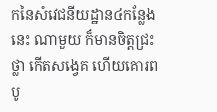កនៃសំវេជនីយដ្ឋាន៤កន្លែងនេះ ណាមួយ ក៏មានចិត្ដជ្រះថ្លា កើតសង្វេគ ហើយគោរព បូ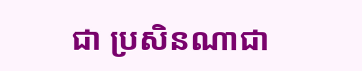ជា ប្រសិនណាជា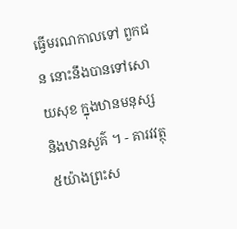ធ្វើមរណកាលទៅ ពួកជន នោះនឹងបានទៅសោយសុខ ក្នុងឋានមនុស្ស និងឋានសួគ៌ ។ - គារវវត្ថុ៥យ៉ាងព្រះស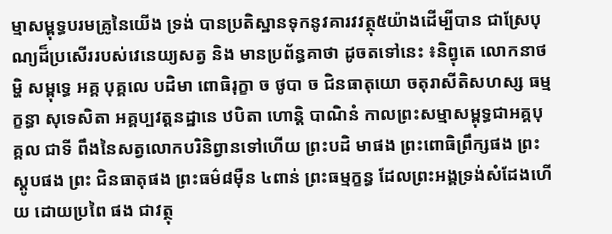ម្មាសម្ពុទ្ធបរមគ្រូនៃយើង ទ្រង់ បានប្រតិស្ឋានទុកនូវគារវវត្ថុ៥យ៉ាងដើម្បីបាន ជាស្រែបុណ្យដ៏ប្រសើររបស់វេនេយ្យសត្វ និង មានប្រព័ន្ធគាថា ដូចតទៅនេះ ៖និព្វុតេ លោកនាថម្ហិ សម្ពុទ្ធេ អគ្គ បុគ្គលេ បដិមា ពោធិរុក្ខា ច ថូបា ច ជិនធាតុយោ ចតុរាសីតិសហស្ស ធម្ម ក្ខន្ធា សុទេសិតា អគ្គប្បវត្ដនដ្ឋានេ ឋបិតា ហោន្ដិ បាណិនំ កាលព្រះសម្មាសម្ពុទ្ធជាអគ្គបុគ្គល ជាទី ពឹងនៃសត្វលោកបរិនិព្វានទៅហើយ ព្រះបដិ មាផង ព្រះពោធិព្រឹក្សផង ព្រះស្ដូបផង ព្រះ ជិនធាតុផង ព្រះធម៌៨ម៉ឺន ៤ពាន់ ព្រះធម្មក្ខន្ធ ដែលព្រះអង្គទ្រង់សំដែងហើយ ដោយប្រពៃ ផង ជាវត្ថុ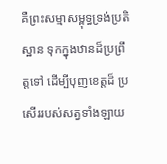គឺព្រះសម្មាសម្ពុទ្ធទ្រង់ប្រតិស្ឋាន ទុកក្នុងឋានដ៏ប្រព្រឹត្ដទៅ ដើម្បីបុញខេត្ដដ៏ ប្រសើររបស់សត្វទាំងឡាយ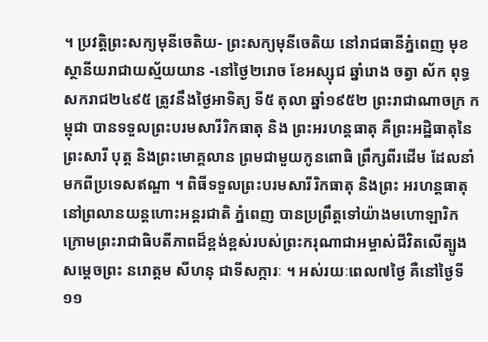។ ប្រវត្ដិព្រះសក្យមុនីចេតិយ- ព្រះសក្យមុនីចេតិយ នៅរាជធានីភ្នំពេញ មុខស្ថានីយរាជាយស្ម័យយាន -នៅថ្ងៃ២រោច ខែអស្សុជ ឆ្នាំរោង ចត្វា ស័ក ពុទ្ធសករាជ២៤៩៥ ត្រូវនឹងថ្ងៃអាទិត្យ ទី៥ តុលា ឆ្នាំ១៩៥២ ព្រះរាជាណាចក្រ កម្ពុជា បានទទួលព្រះបរមសារីរិកធាតុ និង ព្រះអរហន្ដធាតុ គឺព្រះអដ្ឋិធាតុនៃព្រះសារី បុត្ដ និងព្រះមោគ្គលាន ព្រមជាមួយកូនពោធិ ព្រឹក្សពីរដើម ដែលនាំមកពីប្រទេសឥណ្ឌា ។ ពិធីទទួលព្រះបរមសារីរិកធាតុ និងព្រះ អរហន្ដធាតុនៅព្រលានយន្ដហោះអន្ដរជាតិ ភ្នំពេញ បានប្រព្រឹត្ដទៅយ៉ាងមហោឡារិក ក្រោមព្រះរាជាធិបតីភាពដ៏ខ្ពង់ខ្ពស់របស់ព្រះករុណាជាអម្ចាស់ជីវិតលើត្បូង សម្ដេចព្រះ នរោត្ដម សីហនុ ជាទីសក្ការៈ ។ អស់រយៈពេល៧ថ្ងៃ គឺនៅថ្ងៃទី១១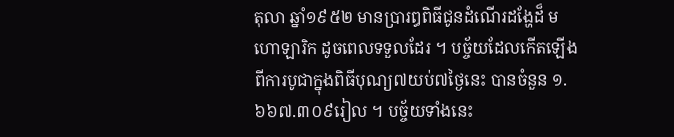តុលា ឆ្នាំ១៩៥២ មានប្រារឰពិធីជូនដំណើរដង្ហែដ៏ មហោឡារិក ដូចពេលទទួលដែរ ។ បច្ច័យដែលកើតឡើងពីការបូជាក្នុងពិធីបុណ្យ៧យប់៧ថ្ងៃនេះ បានចំនួន ១.៦៦៧.៣០៩រៀល ។ បច្ច័យទាំងនេះ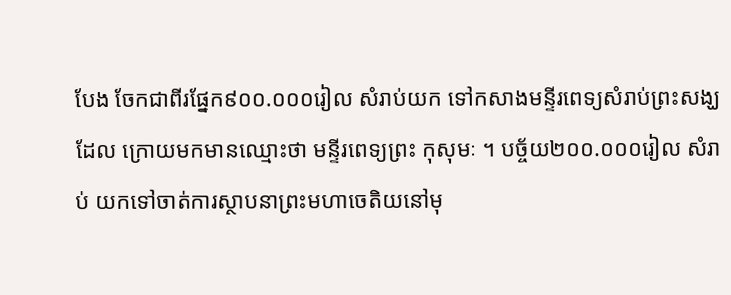បែង ចែកជាពីរផ្នែក៩០០.០០០រៀល សំរាប់យក ទៅកសាងមន្ទីរពេទ្យសំរាប់ព្រះសង្ឃ ដែល ក្រោយមកមានឈ្មោះថា មន្ទីរពេទ្យព្រះ កុសុមៈ ។ បច្ច័យ២០០.០០០រៀល សំរាប់ យកទៅចាត់ការស្ថាបនាព្រះមហាចេតិយនៅមុ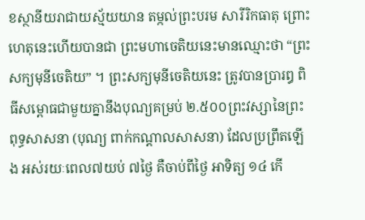ខស្ថានីយរាជាយស្ម័យយាន តម្កល់ព្រះបរម សារីរិកធាតុ ព្រោះហេតុនេះហើយបានជា ព្រះមហាចេតិយនេះមានឈ្មោះថា “ព្រះ សក្យមុនីចេតិយ” ។ ព្រះសក្យមុនីចេតិយនេះ ត្រូវបានប្រារឰ ពិធីសម្ពោធជាមួយគ្នានឹងបុណ្យគម្រប់ ២.៥០០ព្រះវស្សានៃព្រះពុទ្ធសាសនា (បុណ្យ ពាក់កណ្ដាលសាសនា) ដែលប្រព្រឹតឡើង អស់រយៈពេល៧យប់ ៧ថ្ងៃ គឺចាប់ពីថ្ងៃ អាទិត្យ ១៤ កើ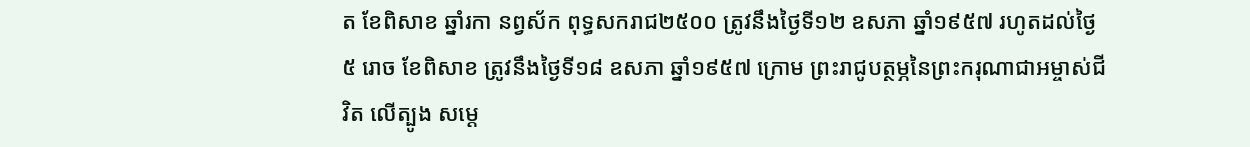ត ខែពិសាខ ឆ្នាំរកា នព្វស័ក ពុទ្ធសករាជ២៥០០ ត្រូវនឹងថ្ងៃទី១២ ឧសភា ឆ្នាំ១៩៥៧ រហូតដល់ថ្ងៃ៥ រោច ខែពិសាខ ត្រូវនឹងថ្ងៃទី១៨ ឧសភា ឆ្នាំ១៩៥៧ ក្រោម ព្រះរាជូបត្ថម្ភនៃព្រះករុណាជាអម្ចាស់ជីវិត លើត្បូង សម្ដេ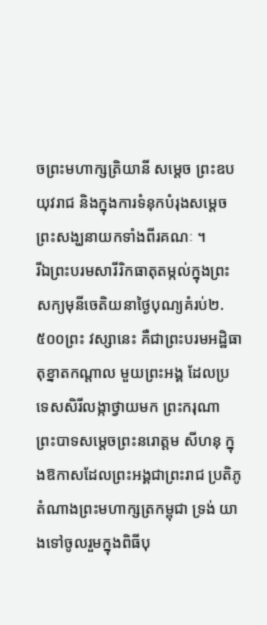ចព្រះមហាក្សត្រិយានី សម្ដេច ព្រះឧបយុវរាជ និងក្នុងការទំនុកបំរុងសម្ដេច ព្រះសង្ឃនាយកទាំងពីរគណៈ ។
រីឯព្រះបរមសារីរិកធាតុតម្កល់ក្នុងព្រះ សក្យមុនីចេតិយនាថ្ងៃបុណ្យគំរប់២.៥០០ព្រះ វស្សានេះ គឺជាព្រះបរមអដ្ឋិធាតុខ្នាតកណ្ដាល មួយព្រះអង្គ ដែលប្រទេសសិរីលង្កាថ្វាយមក ព្រះករុណា ព្រះបាទសម្ដេចព្រះនរោត្ដម សីហនុ ក្នុងឱកាសដែលព្រះអង្គជាព្រះរាជ ប្រតិភូតំណាងព្រះមហាក្សត្រកម្ពុជា ទ្រង់ យាងទៅចូលរួមក្នុងពិធីបុ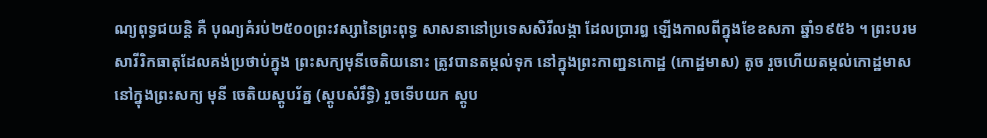ណ្យពុទ្ធជយន្ដិ គឺ បុណ្យគំរប់២៥០០ព្រះវស្សានៃព្រះពុទ្ធ សាសនានៅប្រទេសសិរីលង្កា ដែលប្រារឰ ឡើងកាលពីក្នុងខែឧសភា ឆ្នាំ១៩៥៦ ។ ព្រះបរមសារីរិកធាតុដែលគង់ប្រថាប់ក្នុង ព្រះសក្យមុនីចេតិយនោះ ត្រូវបានតម្កល់ទុក នៅក្នុងព្រះកាញ្ននកោដ្ឋ (កោដ្ឋមាស) តូច រួចហើយតម្កល់កោដ្ឋមាសនៅក្នុងព្រះសក្យ មុនី ចេតិយស្ដូបរ័ត្ន (ស្ដូបសំរឹទ្ធិ) រួចទើបយក ស្ដូប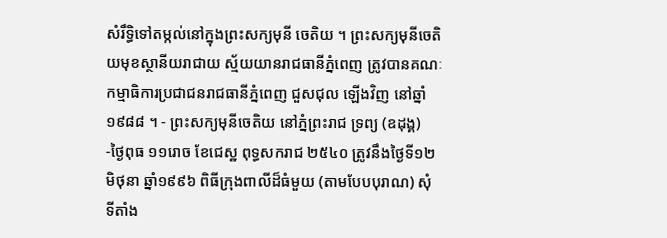សំរឹទ្ធិទៅតម្កល់នៅក្នុងព្រះសក្យមុនី ចេតិយ ។ ព្រះសក្យមុនីចេតិយមុខស្ថានីយរាជាយ ស្ម័យយានរាជធានីភ្នំពេញ ត្រូវបានគណៈ កម្មាធិការប្រជាជនរាជធានីភ្នំពេញ ជួសជុល ឡើងវិញ នៅឆ្នាំ១៩៨៨ ។ - ព្រះសក្យមុនីចេតិយ នៅភ្នំព្រះរាជ ទ្រព្យ (ឧដុង្គ) -ថ្ងៃពុធ ១១រោច ខែជេស្ឋ ពុទ្ធសករាជ ២៥៤០ ត្រូវនឹងថ្ងៃទី១២ មិថុនា ឆ្នាំ១៩៩៦ ពិធីក្រុងពាលីដ៏ធំមួយ (តាមបែបបុរាណ) សុំ ទីតាំង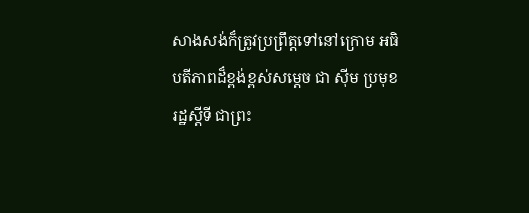សាងសង់ក៏ត្រូវប្រព្រឹត្ដទៅនៅក្រោម អធិបតីភាពដ៏ខ្ពង់ខ្ពស់សម្ដេច ជា ស៊ីម ប្រមុខ រដ្ឋស្ដីទី ជាព្រះ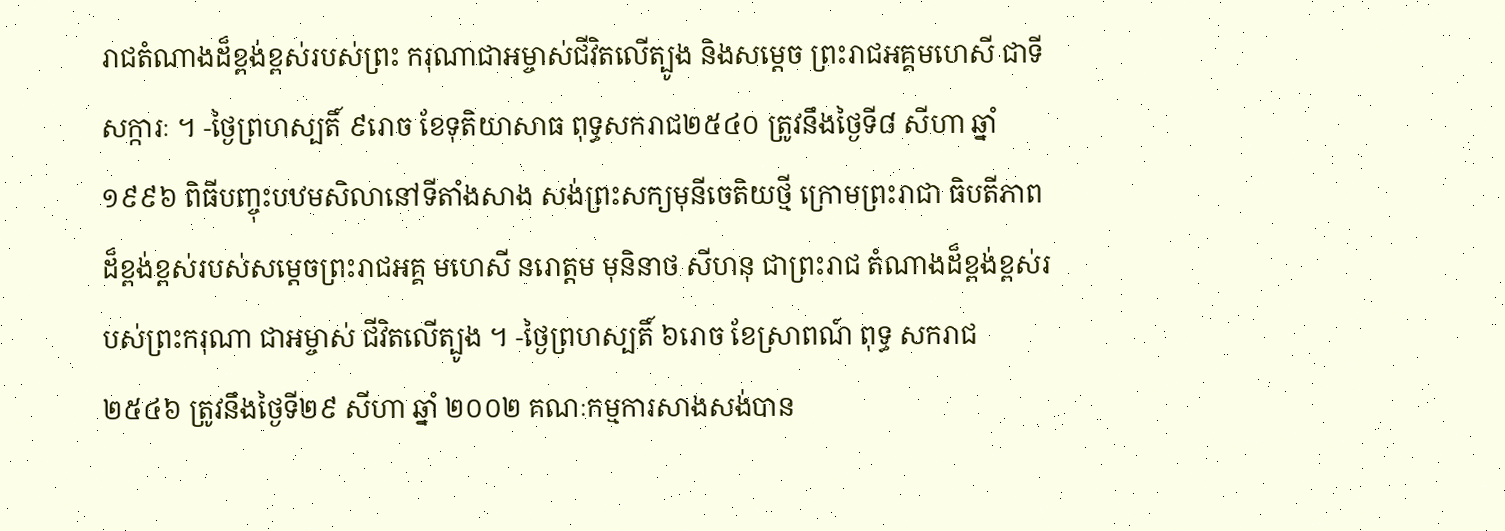រាជតំណាងដ៏ខ្ពង់ខ្ពស់របស់ព្រះ ករុណាជាអម្ចាស់ជីវិតលើត្បូង និងសម្ដេច ព្រះរាជអគ្គមហេសី ជាទីសក្ការៈ ។ -ថ្ងៃព្រហស្បតិ៍ ៩រោច ខែទុតិយាសាធ ពុទ្ធសករាជ២៥៤០ ត្រូវនឹងថ្ងៃទី៨ សីហា ឆ្នាំ ១៩៩៦ ពិធីបញ្ចុះបឋមសិលានៅទីតាំងសាង សង់ព្រះសក្យមុនីចេតិយថ្មី ក្រោមព្រះរាជា ធិបតីភាពដ៏ខ្ពង់ខ្ពស់របស់សម្ដេចព្រះរាជអគ្គ មហេសី នរោត្ដម មុនិនាថ សីហនុ ជាព្រះរាជ តំណាងដ៏ខ្ពង់ខ្ពស់របស់ព្រះករុណា ជាអម្ចាស់ ជីវិតលើត្បូង ។ -ថ្ងៃព្រហស្បតិ៍ ៦រោច ខែស្រាពណ៍ ពុទ្ធ សករាជ២៥៤៦ ត្រូវនឹងថ្ងៃទី២៩ សីហា ឆ្នាំ ២០០២ គណៈកម្មការសាងសង់បាន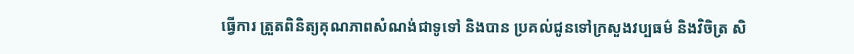ធ្វើការ ត្រួតពិនិត្យគុណភាពសំណង់ជាទូទៅ និងបាន ប្រគល់ជូនទៅក្រសួងវប្បធម៌ និងវិចិត្រ សិ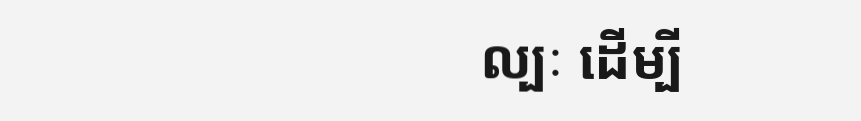ល្បៈ ដើម្បី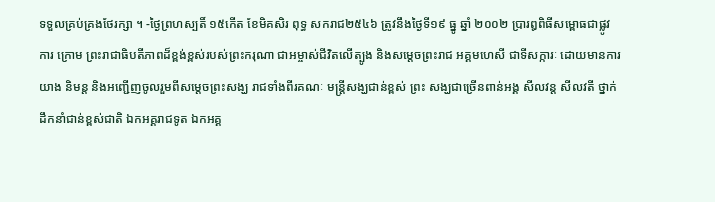ទទួលគ្រប់គ្រងថែរក្សា ។ -ថ្ងៃព្រហស្បតិ៍ ១៥កើត ខែមិគសិរ ពុទ្ធ សករាជ២៥៤៦ ត្រូវនឹងថ្ងៃទី១៩ ធ្នូ ឆ្នាំ ២០០២ ប្រារឰពិធីសម្ពោធជាផ្លូវការ ក្រោម ព្រះរាជាធិបតីភាពដ៏ខ្ពង់ខ្ពស់របស់ព្រះករុណា ជាអម្ចាស់ជីវិតលើត្បូង និងសម្ដេចព្រះរាជ អគ្គមហេសី ជាទីសក្ការៈ ដោយមានការយាង និមន្ដ និងអញ្ជើញចូលរួមពីសម្ដេចព្រះសង្ឃ រាជទាំងពីរគណៈ មន្ដ្រីសង្ឃជាន់ខ្ពស់ ព្រះ សង្ឃជាច្រើនពាន់អង្គ សីលវន្ដ សីលវតី ថ្នាក់ ដឹកនាំជាន់ខ្ពស់ជាតិ ឯកអគ្គរាជទូត ឯកអគ្គ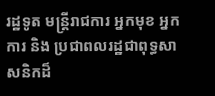រដ្ឋទូត មន្ដ្រីរាជការ អ្នកមុខ អ្នកការ និង ប្រជាពលរដ្ឋជាពុទ្ធសាសនិកដ៏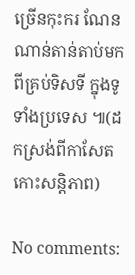ច្រើនកុះករ ណែនណាន់តាន់តាប់មកពីគ្រប់ទិសទី ក្នុងទូទាំងប្រទេស ៕(ដកស្រង់ពីកាសែតកោះសន្តិភាព)

No comments: